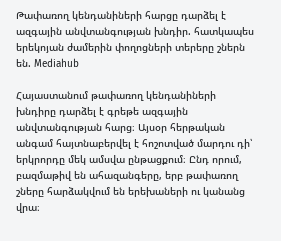Թափառող կենդանիների հարցը դարձել է ազգային անվտանգության խնդիր. հատկապես երեկոյան ժամերին փողոցների տերերը շներն են. Mediahub

Հայաստանում թափառող կենդանիների խնդիրը դարձել է գրեթե ազգային անվտանգության հարց։ Այսօր հերթական անգամ հայտնաբերվել է հոշոտված մարդու դի՝ երկրորդը մեկ ամսվա ընթացքում։ Ընդ որում, բազմաթիվ են ահազանգերը, երբ թափառող շները հարձակվում են երեխաների ու կանանց վրա։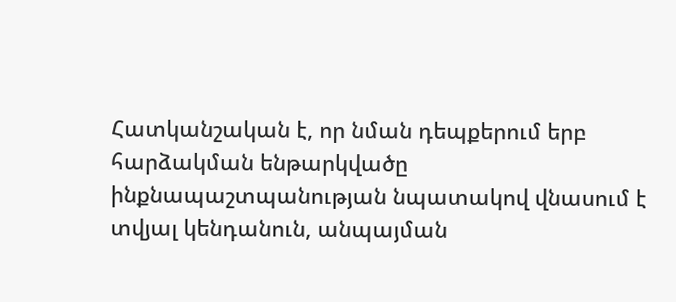Հատկանշական է, որ նման դեպքերում երբ հարձակման ենթարկվածը ինքնապաշտպանության նպատակով վնասում է տվյալ կենդանուն, անպայման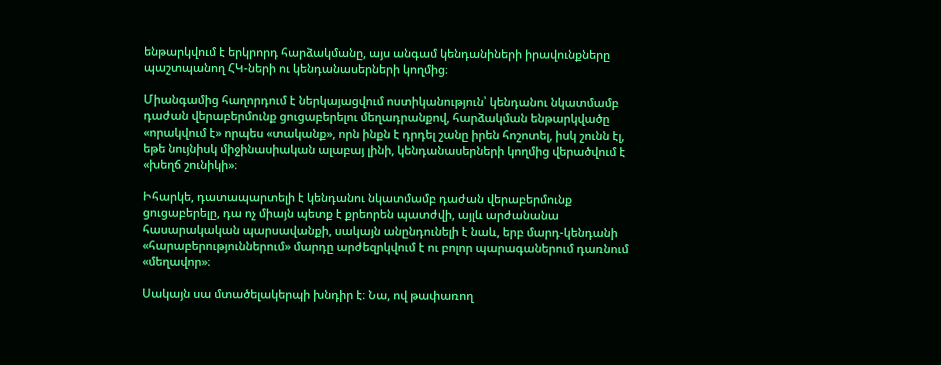ենթարկվում է երկրորդ հարձակմանը, այս անգամ կենդանիների իրավունքները պաշտպանող ՀԿ-ների ու կենդանասերների կողմից։

Միանգամից հաղորդում է ներկայացվում ոստիկանություն՝ կենդանու նկատմամբ դաժան վերաբերմունք ցուցաբերելու մեղադրանքով, հարձակման ենթարկվածը «որակվում է» որպես «տականք», որն ինքն է դրդել շանը իրեն հոշոտել, իսկ շունն էլ, եթե նույնիսկ միջինասիական ալաբայ լինի, կենդանասերների կողմից վերածվում է «խեղճ շունիկի»։

Իհարկե, դատապարտելի է կենդանու նկատմամբ դաժան վերաբերմունք ցուցաբերելը, դա ոչ միայն պետք է քրեորեն պատժվի, այլև արժանանա հասարակական պարսավանքի, սակայն անընդունելի է նաև, երբ մարդ-կենդանի «հարաբերություններում» մարդը արժեզրկվում է ու բոլոր պարագաներում դառնում «մեղավոր»։

Սակայն սա մտածելակերպի խնդիր է։ Նա, ով թափառող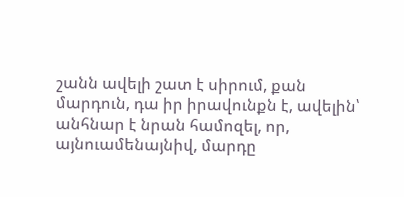շանն ավելի շատ է սիրում, քան մարդուն, դա իր իրավունքն է, ավելին՝ անհնար է նրան համոզել, որ, այնուամենայնիվ, մարդը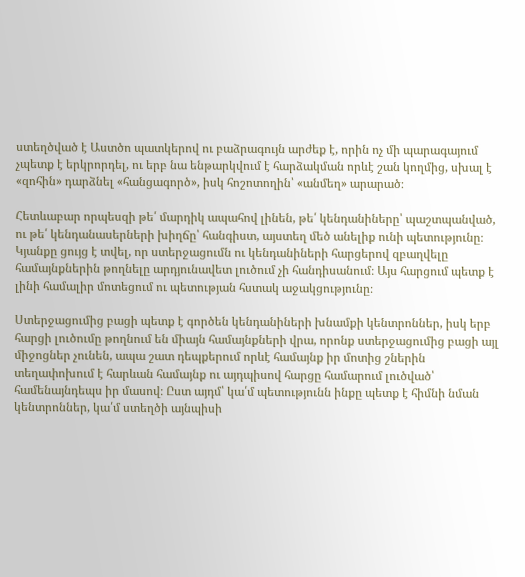ստեղծված է Աստծո պատկերով ու բաձրագույն արժեք է, որին ոչ մի պարագայում չպետք է երկրորդել, ու երբ նա ենթարկվում է հարձակման որևէ շան կողմից, սխալ է «զոհին» դարձնել «հանցագործ», իսկ հոշոտողին՝ «անմեղ» արարած։

Հետևաբար որպեսզի թե՛ մարդիկ ապահով լինեն, թե՛ կենդանիները՝ պաշտպանված, ու թե՛ կենդանասերների խիղճը՝ հանգիստ, այստեղ մեծ անելիք ունի պետությունը։ Կյանքը ցույց է տվել, որ ստերջացումն ու կենդանիների հարցերով զբաղվելը համայնքներին թողնելը արդյունավետ լուծում չի հանդիսանում։ Այս հարցում պետք է լինի համալիր մոտեցում ու պետության հստակ աջակցությունը։

Ստերջացումից բացի պետք է գործեն կենդանիների խնամքի կենտրոններ, իսկ երբ հարցի լուծումը թողնում են միայն համայնքների վրա, որոնք ստերջացումից բացի այլ միջոցներ չունեն, ապա շատ դեպքերում որևէ համայնք իր մոտից շներին տեղափոխում է հարևան համայնք ու այդպիսով հարցը համարում լուծված՝ համենայնդեպս իր մասով։ Ըստ այդմ՝ կա՛մ պետությունն ինքը պետք է հիմնի նման կենտրոններ, կա՛մ ստեղծի այնպիսի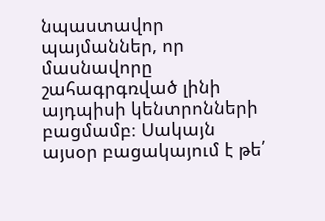նպաստավոր պայմաններ, որ մասնավորը շահագրգռված լինի այդպիսի կենտրոնների բացմամբ։ Սակայն այսօր բացակայում է թե՛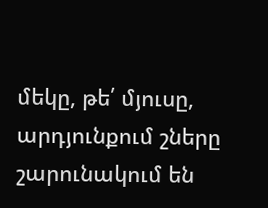մեկը, թե՛ մյուսը, արդյունքում շները շարունակում են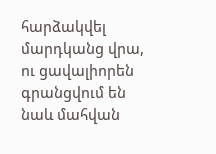հարձակվել մարդկանց վրա, ու ցավալիորեն գրանցվում են նաև մահվան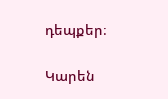դեպքեր։

Կարեն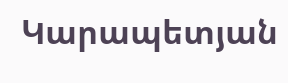Կարապետյան